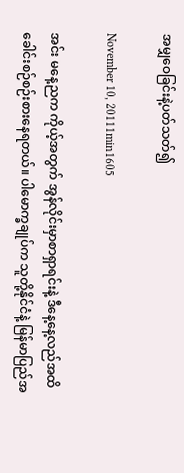အမျှဝေခြင်းနဲ့ပတ်သတ်၍

November 10, 20111min1605

အင်း မနေ့ညက ကိုယ့်အတွက် အွန်လိုင်းမှာစာရှာရင်းနဲ့ ဒီနေ့နေ့လည်အထိ ခေါင်းစဉ်စဉ်းစားနေရတယ်။ ပါမောက္ခချုပ်က သူတို့နိုင်ငံနဲ့ မြန်မာပြည်အ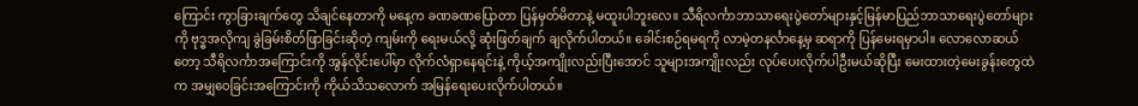ကြောင်း ကွာခြားချက်တွေ သိချင်နေတာကို မနေ့က ခဏခဏပြောတာ ပြန်မှတ်မိတာနဲ့ မထူးပါဘူးလေ။ သီရိလင်္ကာဘာသာရေးပွဲတော်များနှင့်မြန်မာပြည်ဘာသာရေးပွဲတော်များကို ဗုဒ္ဓအလိုကျ ခွဲခြမ်းစိတ်ဖြာခြင်းဆိုတဲ့ ကျမ်းကို ရေးမယ်လို့ ဆုံးဖြတ်ချက် ချလိုက်ပါတယ်။ ခေါင်းစဉ်ရမရကို လာမဲ့တနင်္လာနေ့မှ ဆရာကို ပြန်မေးရမှာပါ။ လောလောဆယ်တော့ သီရိလင်္ကာအကြောင်းကို အွန်လိုင်းပေါ်မှာ လိုက်လံရှာနေရင်းနဲ့ ကိုယ့်အကျိုးလည်းပြီးအောင် သူများအကျိုးလည်း လုပ်ပေးလိုက်ပါဦးမယ်ဆိုပြီး မေးထားတဲ့မေးခွန်းတွေထဲက အမျှဝေခြင်းအကြောင်းကို ကိုယ်သိသလောက် အမြန်ရေးပေးလိုက်ပါတယ်။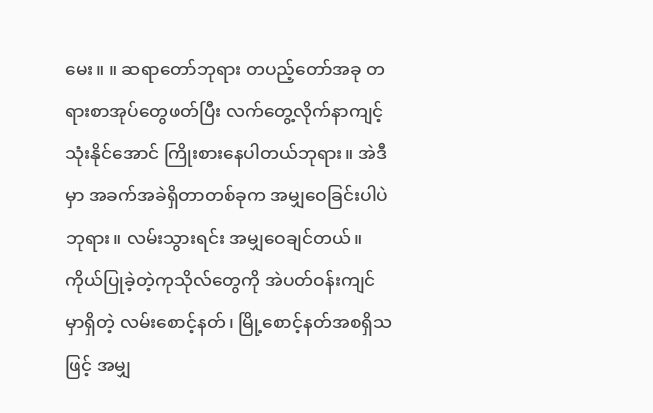မေး။ ။ ဆရာတော်ဘုရား တပည့်တော်အခု တရားစာအုပ်တွေဖတ်ပြီး လက်တွေ့လိုက်နာကျင့်သုံးနိုင်အောင် ကြိုးစားနေပါတယ်ဘုရား။ အဲဒီမှာ အခက်အခဲရှိတာတစ်ခုက အမျှဝေခြင်းပါပဲဘုရား။ လမ်းသွားရင်း အမျှဝေချင်တယ်။ ကိုယ်ပြုခဲ့တဲ့ကုသိုလ်တွေကို အဲပတ်ဝန်းကျင်မှာရှိတဲ့ လမ်းစောင့်နတ်၊ မြို့စောင့်နတ်အစရှိသဖြင့် အမျှ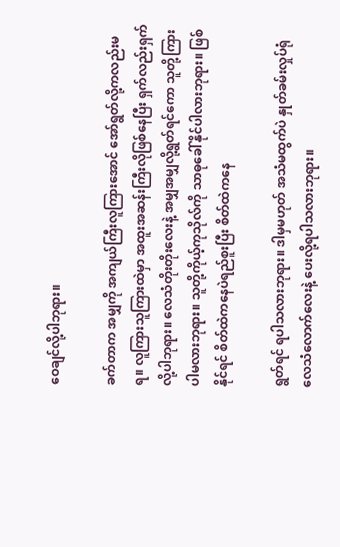ဝေချင်လို့ပါဘုရား။

ခက်တာက အမျှကို အကျယ်ကြီးလူကြားအောင် အော်ရွတ်လို့ကလည်းမရ။ လူကြားသူကြားထဲမှာ အထူးအဆန်းကြီးလိုဖြစ်နေပြီး ရှက်လည်းရှက်လို့ပါဘုရား။ လေသံတိုးတိုးလေးနဲ့ အမျှအမျှလို့ရွတ်ရင်ကော သူတို့ကြားပါမလားဘုရား။ သူတို့ကိုယ့်ကုသိုလ်ကို သာဓုခေါ်နိုင်ပါလားဘုရား။ ဖြစ်နိုင်ရင် စိတ်ထဲကနေပဲရည်စူးပြီး စိတ်ထဲကနေ

ရွတ်ရင် ရပါသလားဘုရား။ ဒါမှမဟုတ် အသံမထွက်ပဲ နှုတ်ခမ်းလှုပ်ရုံ လေသံလောက်လေးနဲ့ ပေးလို့ရပါသလားဘုရား။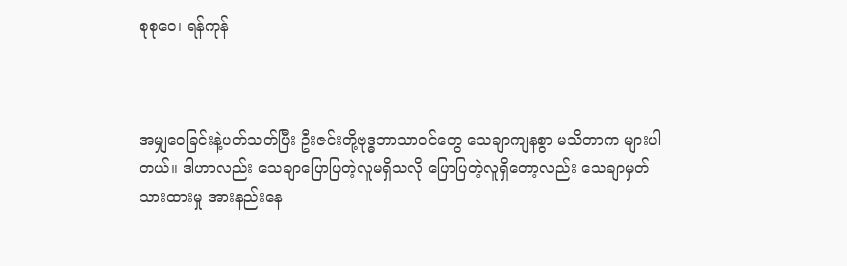စုစုဝေ၊ ရန်ကုန်



အမျှဝေခြင်းနဲ့ပတ်သတ်ပြီး ဦးဇင်းတို့ဗုဒ္ဓဘာသာဝင်တွေ သေချာကျနစွာ မသိတာက များပါတယ်။ ဒါဟာလည်း သေချာပြောပြတဲ့လူမရှိသလို ပြောပြတဲ့လူရှိတော့လည်း သေချာမှတ်သားထားမှု အားနည်းနေ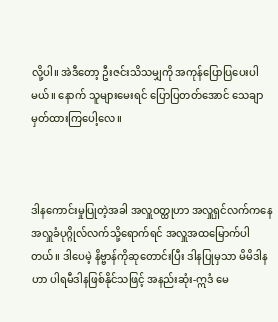လို့ပါ။ အဲဒီတော့ ဦးဇင်းသိသမျှကို အကုန်ပြောပြပေးပါမယ်။ နောက် သူများမေးရင် ပြောပြတတ်အောင် သေချာမှတ်ထားကြပေါ့လေ။



ဒါနကောင်းမှုပြုတဲ့အခါ အလှူဝတ္ထုဟာ အလှူရှင်လက်ကနေ အလှူခံပုဂ္ဂိုလ်လက်သို့ရောက်ရင် အလှူအထမြောက်ပါတယ်။ ဒါပေမဲ့ နိဗ္ဗာန်ကိုဆုတောင်းပြီး ဒါနပြုမှသာ မိမိဒါနဟာ ပါရမီဒါနဖြစ်နိုင်သဖြင့် အနည်းဆုံး-ဣဒံ မေ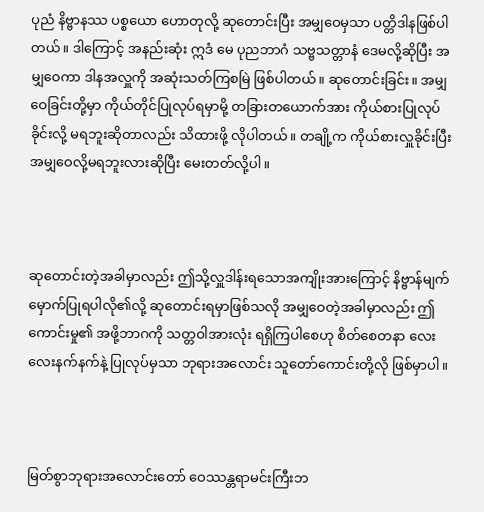ပုညံ နိဗ္ဗာနဿ ပစ္စယော ဟောတုလို့ ဆုတောင်းပြီး အမျှဝေမှသာ ပတ္တိဒါနဖြစ်ပါတယ်။ ဒါကြောင့် အနည်းဆုံး ဣဒံ မေ ပုညဘာဂံ သဗ္ဗသတ္တာနံ ဒေမလို့ဆိုပြီး အမျှဝေကာ ဒါနအလှူကို အဆုံးသတ်ကြစမြဲ ဖြစ်ပါတယ်။ ဆုတောင်းခြင်း။ အမျှဝေခြင်းတို့မှာ ကိုယ်တိုင်ပြုလုပ်ရမှာမို့ တခြားတယောက်အား ကိုယ်စားပြုလုပ်ခိုင်းလို့ မရဘူးဆိုတာလည်း သိထားဖို့ လိုပါတယ်။ တချို့က ကိုယ်စားလှူခိုင်းပြီး အမျှဝေလို့မရဘူးလားဆိုပြီး မေးတတ်လို့ပါ။



ဆုတောင်းတဲ့အခါမှာလည်း ဤသို့လှူဒါန်းရသောအကျိုးအားကြောင့် နိဗ္ဗာန်မျက်မှောက်ပြုရပါလို၏လို့ ဆုတောင်းရမှာဖြစ်သလို အမျှဝေတဲ့အခါမှာလည်း ဤကောင်းမှု၏ အဖို့ဘာဂကို သတ္တဝါအားလုံး ရရှိကြပါစေဟု စိတ်စေတနာ လေးလေးနက်နက်နဲ့ ပြုလုပ်မှသာ ဘုရားအလောင်း သူတော်ကောင်းတို့လို ဖြစ်မှာပါ။



မြတ်စွာဘုရားအလောင်းတော် ဝေဿန္တရာမင်းကြီးဘ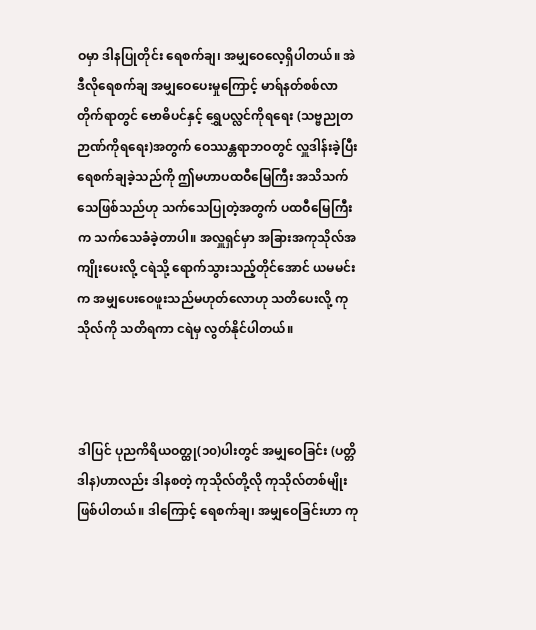ဝမှာ ဒါနပြုတိုင်း ရေစက်ချ၊ အမျှဝေလေ့ရှိပါတယ်။ အဲဒီလိုရေစက်ချ အမျှဝေပေးမှုကြောင့် မာရ်နတ်စစ်လာတိုက်ရာတွင် ဗောဓိပင်နှင့် ရွှေပလ္လင်ကိုရရေး (သဗ္ဗညုတဉာဏ်ကိုရရေး)အတွက် ဝေဿန္တရာဘဝတွင် လှူဒါန်းခဲ့ပြီး ရေစက်ချခဲ့သည်ကို ဤမဟာပထဝီမြေကြီး အသိသက်သေဖြစ်သည်ဟု သက်သေပြုတဲ့အတွက် ပထဝီမြေကြီးက သက်သေခံခဲ့တာပါ။ အလှူရှင်မှာ အခြားအကုသိုလ်အကျိုးပေးလို့ ငရဲသို့ ရောက်သွားသည့်တိုင်အောင် ယမမင်းက အမျှပေးဝေဖူးသည်မဟုတ်လောဟု သတိပေးလို့ ကုသိုလ်ကို သတိရကာ ငရဲမှ လွတ်နိုင်ပါတယ်။



ဒါပြင် ပုညကိရိယဝတ္ထု(၁၀)ပါးတွင် အမျှဝေခြင်း (ပတ္တိဒါန)ဟာလည်း ဒါနစတဲ့ ကုသိုလ်တို့လို ကုသိုလ်တစ်မျိုးဖြစ်ပါတယ်။ ဒါကြောင့် ရေစက်ချ၊ အမျှဝေခြင်းဟာ ကု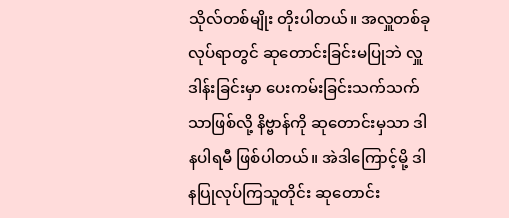သိုလ်တစ်မျိုး တိုးပါတယ်။ အလှူတစ်ခုလုပ်ရာတွင် ဆုတောင်းခြင်းမပြုဘဲ လှူဒါန်းခြင်းမှာ ပေးကမ်းခြင်းသက်သက်သာဖြစ်လို့ နိဗ္ဗာန်ကို ဆုတောင်းမှသာ ဒါနပါရမီ ဖြစ်ပါတယ်။ အဲဒါကြောင့်မို့ ဒါနပြုလုပ်ကြသူတိုင်း ဆုတောင်း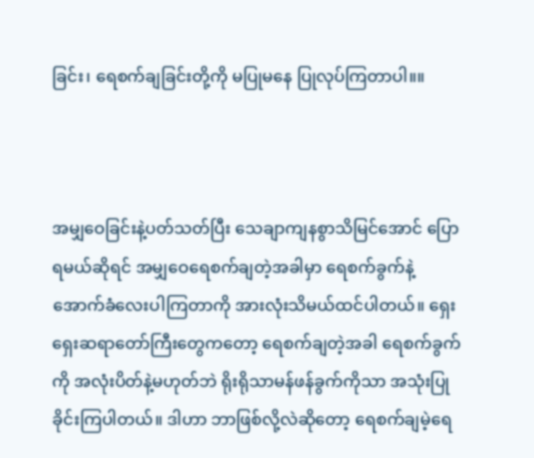ခြင်း၊ ရေစက်ချခြင်းတို့ကို မပြုမနေ ပြုလုပ်ကြတာပါ။။



အမျှဝေခြင်းနဲ့ပတ်သတ်ပြီး သေချာကျနစွာသိမြင်အောင် ပြောရမယ်ဆိုရင် အမျှဝေရေစက်ချတဲ့အခါမှာ ရေစက်ခွက်နဲ့အောက်ခံလေးပါကြတာကို အားလုံးသိမယ်ထင်ပါတယ်။ ရှေးရှေးဆရာတော်ကြီးတွေကတော့ ရေစက်ချတဲ့အခါ ရေစက်ခွက်ကို အလုံးပိတ်နဲ့မဟုတ်ဘဲ ရိုးရိုသာမန်ဖန်ခွက်ကိုသာ အသုံးပြုခိုင်းကြပါတယ်။ ဒါဟာ ဘာဖြစ်လို့လဲဆိုတော့ ရေစက်ချမဲ့ရေ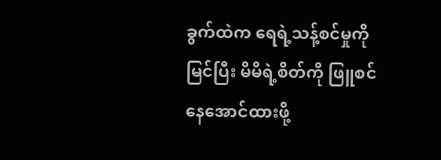ခွက်ထဲက ရေရဲ့သန့်စင်မှုကိုမြင်ပြီး မိမိရဲ့စိတ်ကို ဖြူစင်နေအောင်ထားဖို့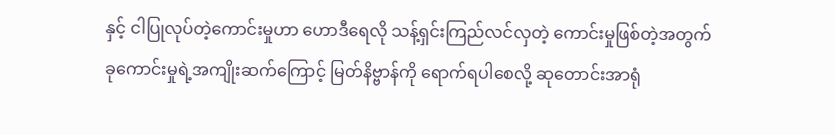နှင့် ငါပြုလုပ်တဲ့ကောင်းမှုဟာ ဟောဒီရေလို သန့်ရှင်းကြည်လင်လှတဲ့ ကောင်းမှုဖြစ်တဲ့အတွက် ခုကောင်းမှုရဲ့အကျိုးဆက်ကြောင့် မြတ်နိဗ္ဗာန်ကို ရောက်ရပါစေလို့ ဆုတောင်းအာရုံ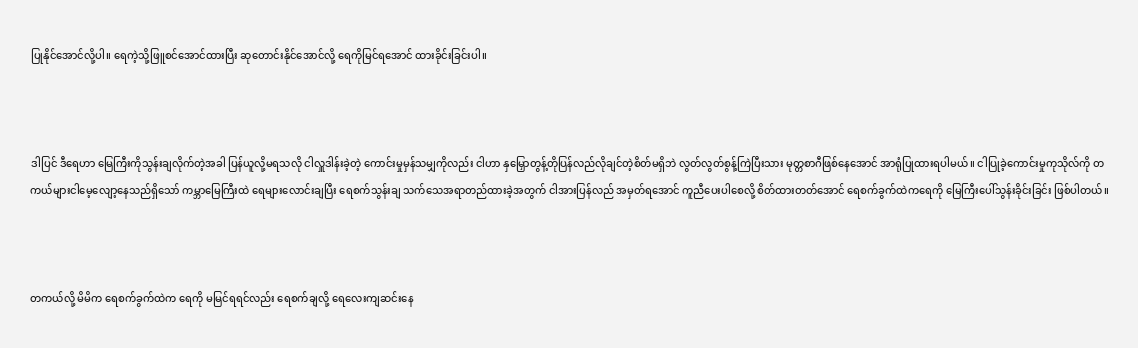ပြုနိုင်အောင်လို့ပါ။ ရေကဲ့သို့ဖြူစင်အောင်ထားပြီး ဆုတောင်းနိုင်အောင်လို့ ရေကိုမြင်ရအောင် ထားခိုင်းခြင်းပါ။



ဒါပြင် ဒီရေဟာ မြေကြီးကိုသွန်းချလိုက်တဲ့အခါ ပြန်ယူလို့မရသလို ငါလှူဒါန်းခဲ့တဲ့ ကောင်းမှုမှန်သမျှကိုလည်း ငါဟာ နှမြှောတွန့်တိုပြန်လည်လိုချင်တဲ့စိတ်မရှိဘဲ လွတ်လွတ်စွန့်ကြဲပြီးသား မုတ္တစာဂီဖြစ်နေအောင် အာရုံပြုထားရပါမယ်။ ငါပြုခဲ့ကောင်းမှုကုသိုလ်ကို တကယ်များငါမေ့လျော့နေသည်ရှိသော် ကမ္ဘာမြေကြီးထဲ ရေများလောင်းချပြီး ရေစက်သွန်းချ သက်သေအရာတည်ထားခဲ့အတွက် ငါအားပြန်လည် အမှတ်ရအောင် ကူညီပေးပါစေလို့ စိတ်ထားတတ်အောင် ရေစက်ခွက်ထဲကရေကို မြေကြီးပေါ်သွန်းခိုင်းခြင်း ဖြစ်ပါတယ်။



တကယ်လို့ မိမိက ရေစက်ခွက်ထဲက ရေကို မမြင်ရရင်လည်း ရေစက်ချလို့ ရေလေးကျဆင်းနေ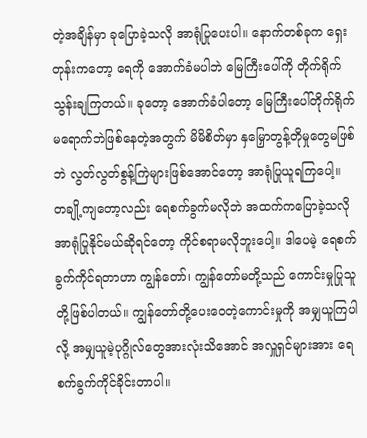တဲ့အချိန်မှာ ခုပြောခဲ့သလို အာရုံပြုပေးပါ။ နောက်တစ်ခုက ရှေးတုန်းကတော့ ရေကို အောက်ခံမပါဘဲ မြေကြီးပေါ်ကို တိုက်ရိုက်သွန်းချကြတယ်။ ခုတော့ အောက်ခံပါတော့ မြေကြီးပေါ်တိုက်ရိုက် မရောက်ဘဲဖြစ်နေတဲ့အတွက် မိမိစိတ်မှာ နှမြှောတွန့်တိုမှုတွေမဖြစ်ဘဲ လွတ်လွတ်စွန့်ကြဲများဖြစ်အောင်တော့ အာရုံပြုယူရကြပေါ့။ တချို့ကျတော့လည်း ရေစက်ခွက်မလိုဘဲ အထက်ကပြောခဲ့သလို အာရုံပြုနိုင်မယ်ဆိုရင်တော့ ကိုင်စရာမလိုဘူးပေါ့။ ဒါပေမဲ့ ရေစက်ခွက်ကိုင်ရတာဟာ ကျွန်တော်၊ ကျွန်တော်မတို့သည် ကောင်းမှုပြုသူတို့ဖြစ်ပါတယ်။ ကျွန်တော်တို့ပေးဝေတဲ့ကောင်းမှုကို အမျှယူကြပါလို့ အမျှယူမဲ့ပုဂ္ဂိုလ်တွေအားလုံးသိအောင် အလှူရှင်များအား ရေစက်ခွက်ကိုင်ခိုင်းတာပါ။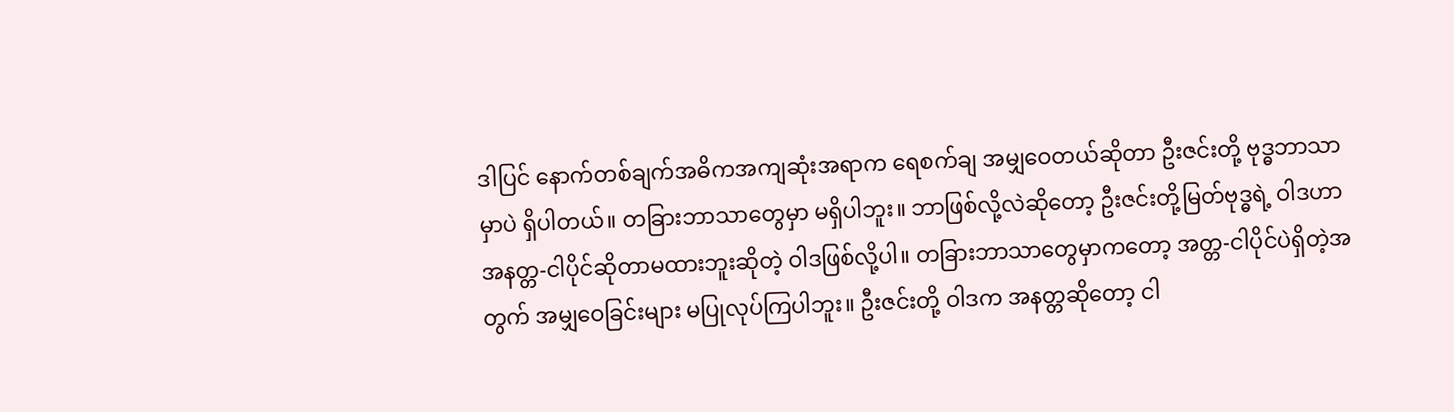ဒါပြင် နောက်တစ်ချက်အဓိကအကျဆုံးအရာက ရေစက်ချ အမျှဝေတယ်ဆိုတာ ဦးဇင်းတို့ ဗုဒ္ဓဘာသာမှာပဲ ရှိပါတယ်။ တခြားဘာသာတွေမှာ မရှိပါဘူး။ ဘာဖြစ်လို့လဲဆိုတော့ ဦးဇင်းတို့မြတ်ဗုဒ္ဓရဲ့ ဝါဒဟာ အနတ္တ-ငါပိုင်ဆိုတာမထားဘူးဆိုတဲ့ ဝါဒဖြစ်လို့ပါ။ တခြားဘာသာတွေမှာကတော့ အတ္တ-ငါပိုင်ပဲရှိတဲ့အတွက် အမျှဝေခြင်းများ မပြုလုပ်ကြပါဘူး။ ဦးဇင်းတို့ ဝါဒက အနတ္တဆိုတော့ ငါ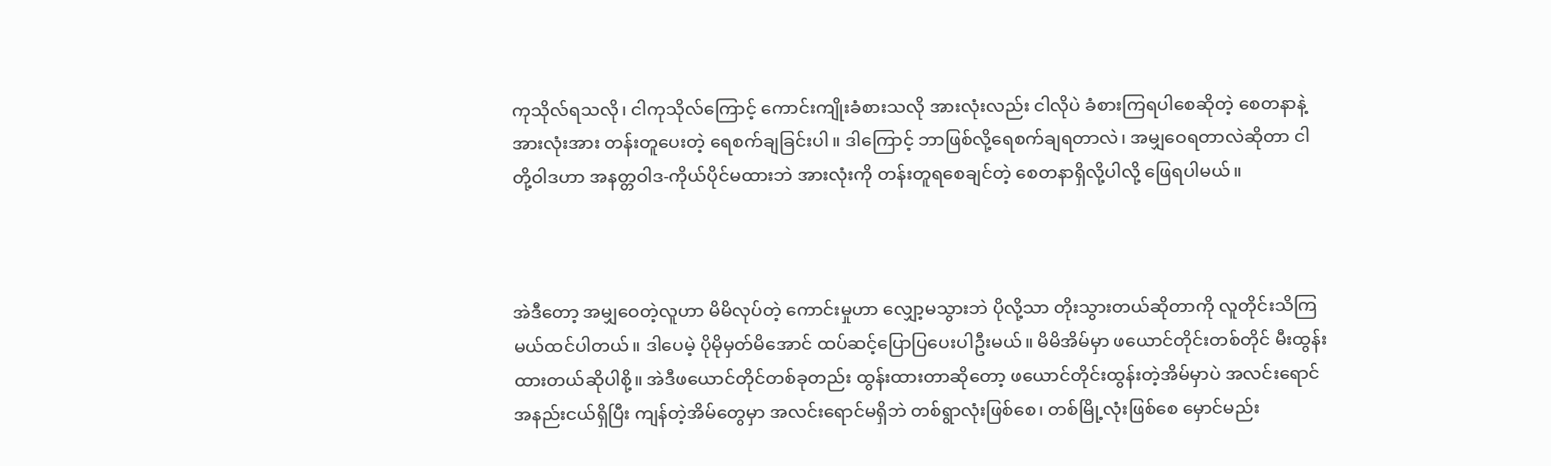ကုသိုလ်ရသလို၊ ငါကုသိုလ်ကြောင့် ကောင်းကျိုးခံစားသလို အားလုံးလည်း ငါလိုပဲ ခံစားကြရပါစေဆိုတဲ့ စေတနာနဲ့ အားလုံးအား တန်းတူပေးတဲ့ ရေစက်ချခြင်းပါ။ ဒါကြောင့် ဘာဖြစ်လို့ရေစက်ချရတာလဲ၊ အမျှဝေရတာလဲဆိုတာ ငါတို့ဝါဒဟာ အနတ္တဝါဒ-ကိုယ်ပိုင်မထားဘဲ အားလုံးကို တန်းတူရစေချင်တဲ့ စေတနာရှိလို့ပါလို့ ဖြေရပါမယ်။



အဲဒီတော့ အမျှဝေတဲ့လူဟာ မိမိလုပ်တဲ့ ကောင်းမှုဟာ လျှော့မသွားဘဲ ပိုလို့သာ တိုးသွားတယ်ဆိုတာကို လူတိုင်းသိကြမယ်ထင်ပါတယ်။ ဒါပေမဲ့ ပိုမိုမှတ်မိအောင် ထပ်ဆင့်ပြောပြပေးပါဦးမယ်။ မိမိအိမ်မှာ ဖယောင်တိုင်းတစ်တိုင် မီးထွန်းထားတယ်ဆိုပါစို့။ အဲဒီဖယောင်တိုင်တစ်ခုတည်း ထွန်းထားတာဆိုတော့ ဖယောင်တိုင်းထွန်းတဲ့အိမ်မှာပဲ အလင်းရောင်အနည်းငယ်ရှိပြီး ကျန်တဲ့အိမ်တွေမှာ အလင်းရောင်မရှိဘဲ တစ်ရွာလုံးဖြစ်စေ၊ တစ်မြို့လုံးဖြစ်စေ မှောင်မည်း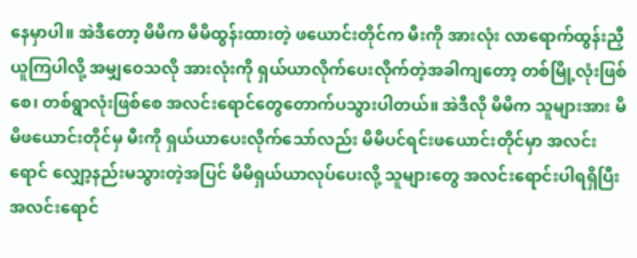နေမှာပါ။ အဲဒီတော့ မိမိက မိမိထွန်းထားတဲ့ ဖယောင်းတိုင်က မီးကို အားလုံး လာရောက်ထွန်းညှီယူကြပါလို့ အမျှဝေသလို အားလုံးကို ရှယ်ယာလိုက်ပေးလိုက်တဲ့အခါကျတော့ တစ်မြို့လုံးဖြစ်စေ၊ တစ်ရွာလုံးဖြစ်စေ အလင်းရောင်တွေတောက်ပသွားပါတယ်။ အဲဒီလို မိမိက သူများအား မိမိဖယောင်းတိုင်မှ မီးကို ရှယ်ယာပေးလိုက်သော်လည်း မိမိပင်ရင်းဖယောင်းတိုင်မှာ အလင်းရောင် လျှော့နည်းမသွားတဲ့အပြင် မိမိရှယ်ယာလုပ်ပေးလို့ သူများတွေ အလင်းရောင်းပါရရှိပြီး အလင်းရောင်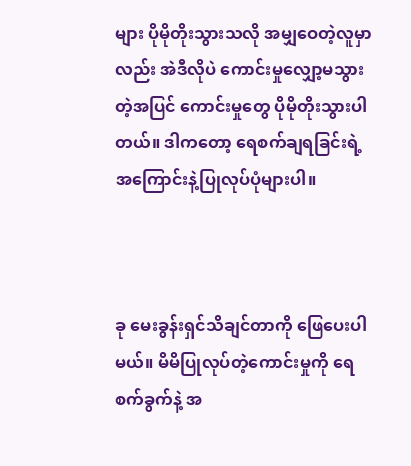များ ပိုမိုတိုးသွားသလို အမျှဝေတဲ့လူမှာလည်း အဲဒီလိုပဲ ကောင်းမှုလျှော့မသွားတဲ့အပြင် ကောင်းမှုတွေ ပိုမိုတိုးသွားပါတယ်။ ဒါကတော့ ရေစက်ချရခြင်းရဲ့ အကြောင်းနဲ့ပြုလုပ်ပုံများပါ။



ခု မေးခွန်းရှင်သိချင်တာကို ဖြေပေးပါမယ်။ မိမိပြုလုပ်တဲ့ကောင်းမှုကို ရေစက်ခွက်နဲ့ အ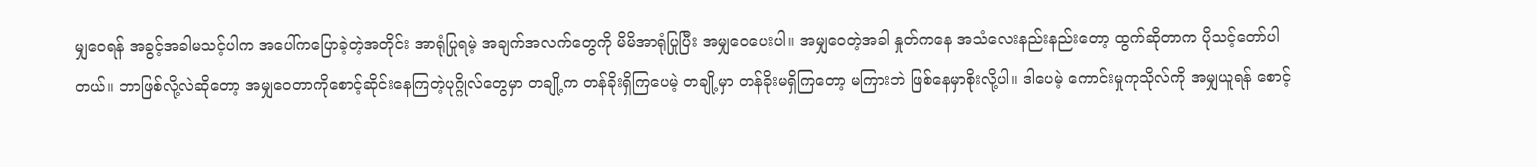မျှဝေရန် အခွင့်အခါမသင့်ပါက အပေါ်ကပြောခဲ့တဲ့အတိုင်း အာရုံပြုရမဲ့ အချက်အလက်တွေကို မိမိအာရုံပြုပြီး အမျှဝေပေးပါ။ အမျှဝေတဲ့အခါ နှုတ်ကနေ အသံလေးနည်းနည်းတော့ ထွက်ဆိုတာက ပိုသင့်တော်ပါတယ်။ ဘာဖြစ်လို့လဲဆိုတော့ အမျှဝေတာကိုစောင့်ဆိုင်းနေကြတဲ့ပုဂ္ဂိုလ်တွေမှာ တချို့က တန်ခိုးရှိကြပေမဲ့ တချို့မှာ တန်ခိုးမရှိကြတော့ မကြားဘဲ ဖြစ်နေမှာစိုးလို့ပါ။ ဒါပေမဲ့ ကောင်းမှုကုသိုလ်ကို အမျှယူရန် စောင့်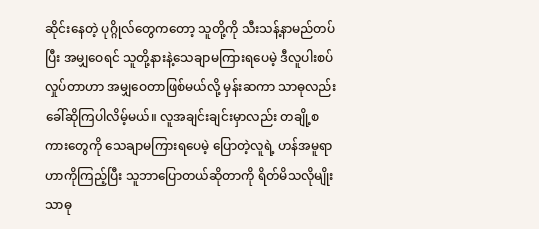ဆိုင်းနေတဲ့ ပုဂ္ဂိုလ်တွေကတော့ သူတို့ကို သီးသန့်နာမည်တပ်ပြီး အမျှဝေရင် သူတို့နားနဲ့သေချာမကြားရပေမဲ့ ဒီလူပါးစပ်လှုပ်တာဟာ အမျှဝေတာဖြစ်မယ်လို့ မှန်းဆကာ သာဓုလည်း ခေါ်ဆိုကြပါလိမ့်မယ်။ လူအချင်းချင်းမှာလည်း တချို့စကားတွေကို သေချာမကြားရပေမဲ့ ပြောတဲ့လူရဲ့ ဟန်အမူရာဟာကိုကြည့်ပြီး သူဘာပြောတယ်ဆိုတာကို ရိတ်မိသလိုမျိုး သာဓု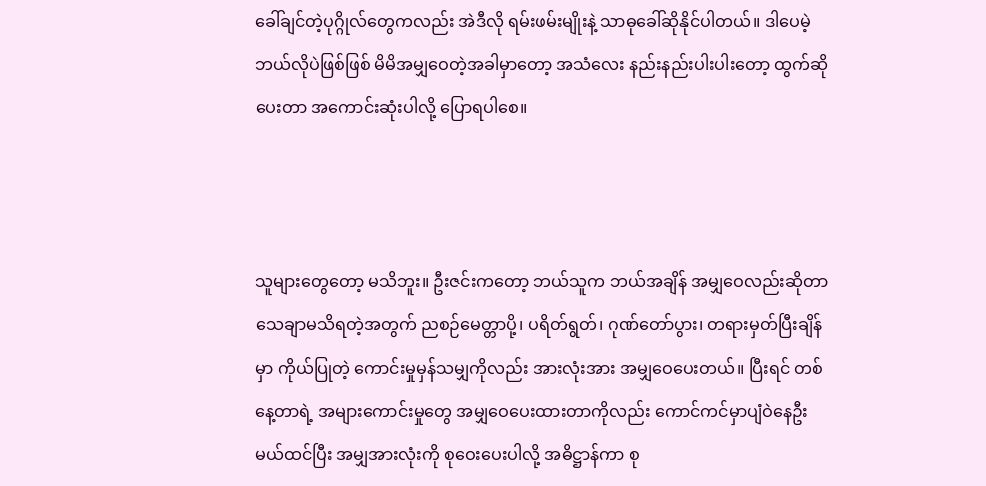ခေါ်ချင်တဲ့ပုဂ္ဂိုလ်တွေကလည်း အဲဒီလို ရမ်းဖမ်းမျိုးနဲ့ သာဓုခေါ်ဆိုနိုင်ပါတယ်။ ဒါပေမဲ့ ဘယ်လိုပဲဖြစ်ဖြစ် မိမိအမျှဝေတဲ့အခါမှာတော့ အသံလေး နည်းနည်းပါးပါးတော့ ထွက်ဆိုပေးတာ အကောင်းဆုံးပါလို့ ပြောရပါစေ။



သူများတွေတော့ မသိဘူး။ ဦးဇင်းကတော့ ဘယ်သူက ဘယ်အချိန် အမျှဝေလည်းဆိုတာ သေချာမသိရတဲ့အတွက် ညစဉ်မေတ္တာပို့၊ ပရိတ်ရွတ်၊ ဂုဏ်တော်ပွား၊ တရားမှတ်ပြီးချိန်မှာ ကိုယ်ပြုတဲ့ ကောင်းမှုမှန်သမျှကိုလည်း အားလုံးအား အမျှဝေပေးတယ်။ ပြီးရင် တစ်နေ့တာရဲ့ အများကောင်းမှုတွေ အမျှဝေပေးထားတာကိုလည်း ကောင်ကင်မှာပျံဝဲနေဦးမယ်ထင်ပြီး အမျှအားလုံးကို စုဝေးပေးပါလို့ အဓိဋ္ဌာန်ကာ စု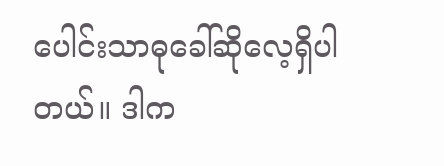ပေါင်းသာဓုခေါ်ဆိုလေ့ရှိပါတယ်။ ဒါက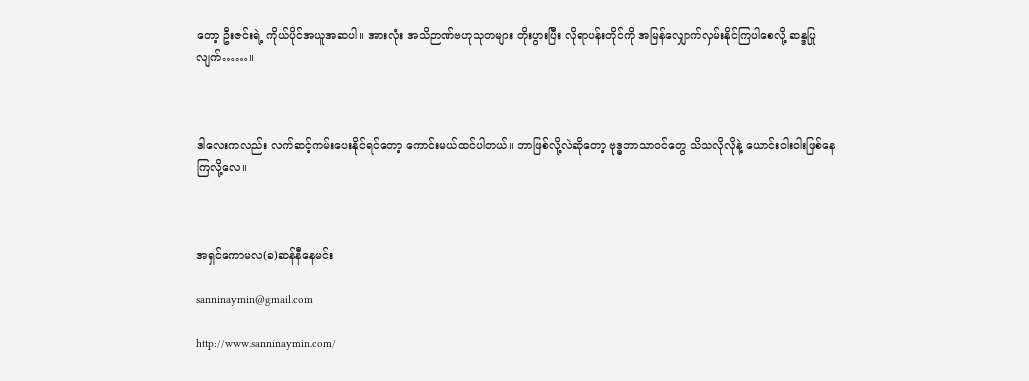တော့ ဦးဇင်းရဲ့ ကိုယ်ပိုင်အယူအဆပါ။ အားလုံး အသိဉာဏ်ဗဟုသုတများ တိုးပွားပြီး လိုရာပန်းတိုင်ကို အမြန်လျှောက်လှမ်းနိုင်ကြပါစေလို့ ဆန္ဒပြုလျက်……။



ဒါလေးကလည်း လက်ဆင့်ကမ်းပေးနိုင်ရင်တော့ ကောင်းမယ်ထင်ပါတယ်။ ဘာဖြစ်လို့လဲဆိုတော့ ဗုဒ္ဓဘာသာဝင်တွေ သိသလိုလိုနဲ့ ယောင်းဝါးဝါးဖြစ်နေကြလို့လေ။



အရှင်ကောမလ(ခ)ဆန်နီနေမင်း

sanninaymin@gmail.com

http://www.sanninaymin.com/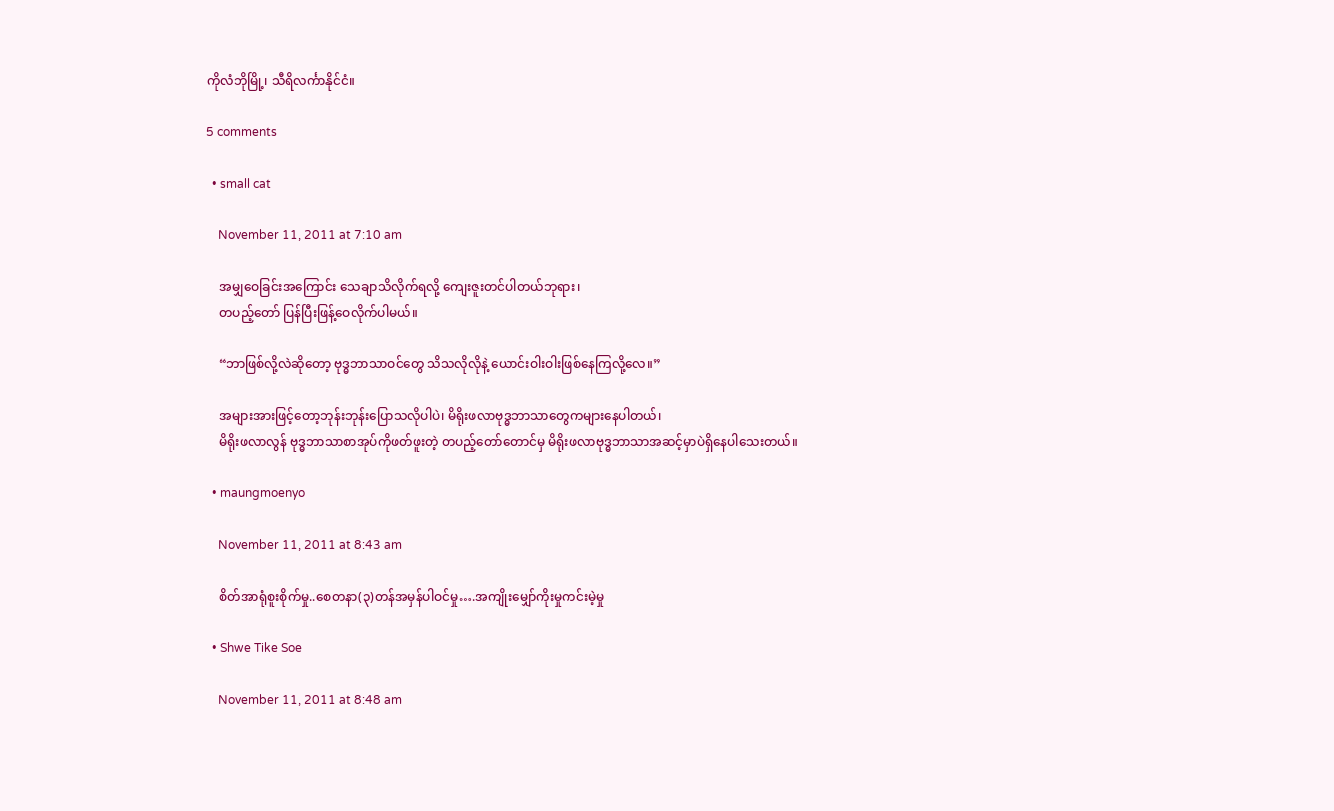ကိုလံဘိုမြို့၊ သီရိလင်္ကာနိုင်ငံ။

5 comments

  • small cat

    November 11, 2011 at 7:10 am

    အမျှဝေခြင်းအကြောင်း သေချာသိလိုက်ရလို့ ကျေးဇူးတင်ပါတယ်ဘုရား၊
    တပည့်တော် ပြန်ပြီးဖြန့်ဝေလိုက်ပါမယ်။

    “ဘာဖြစ်လို့လဲဆိုတော့ ဗုဒ္ဓဘာသာဝင်တွေ သိသလိုလိုနဲ့ ယောင်းဝါးဝါးဖြစ်နေကြလို့လေ။”

    အများအားဖြင့်တော့ဘုန်းဘုန်းပြောသလိုပါပဲ၊ မိရိုးဖလာဗုဒ္ဓဘာသာတွေကများနေပါတယ်၊
    မိရိုးဖလာလွန် ဗုဒ္ဓဘာသာစာအုပ်ကိုဖတ်ဖူးတဲ့ တပည့်တော်တောင်မှ မိရိုးဖလာဗုဒ္ဓဘာသာအဆင့်မှာပဲရှိနေပါသေးတယ်။

  • maungmoenyo

    November 11, 2011 at 8:43 am

    စိတ်အာရုံစူးစိုက်မှု..စေတနာ(၃)တန်အမှန်ပါဝင်မှု….အကျိုးမျှော်ကိုးမှုကင်းမဲ့မှု

  • Shwe Tike Soe

    November 11, 2011 at 8:48 am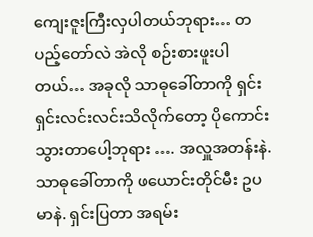ကျေးဇူးကြီးလှပါတယ်ဘုရား… တပည့်တော်လဲ အဲလို စဉ်းစားဖူးပါတယ်… အခုလို သာဓုခေါ်တာကို ရှင်းရှင်းလင်းလင်းသိလိုက်တော့ ပိုကောင်းသွားတာပေါ့ဘုရား …. အလှူအတန်းနဲ. သာဓုခေါ်တာကို ဖယောင်းတိုင်မီး ဥပမာနဲ. ရှင်းပြတာ အရမ်း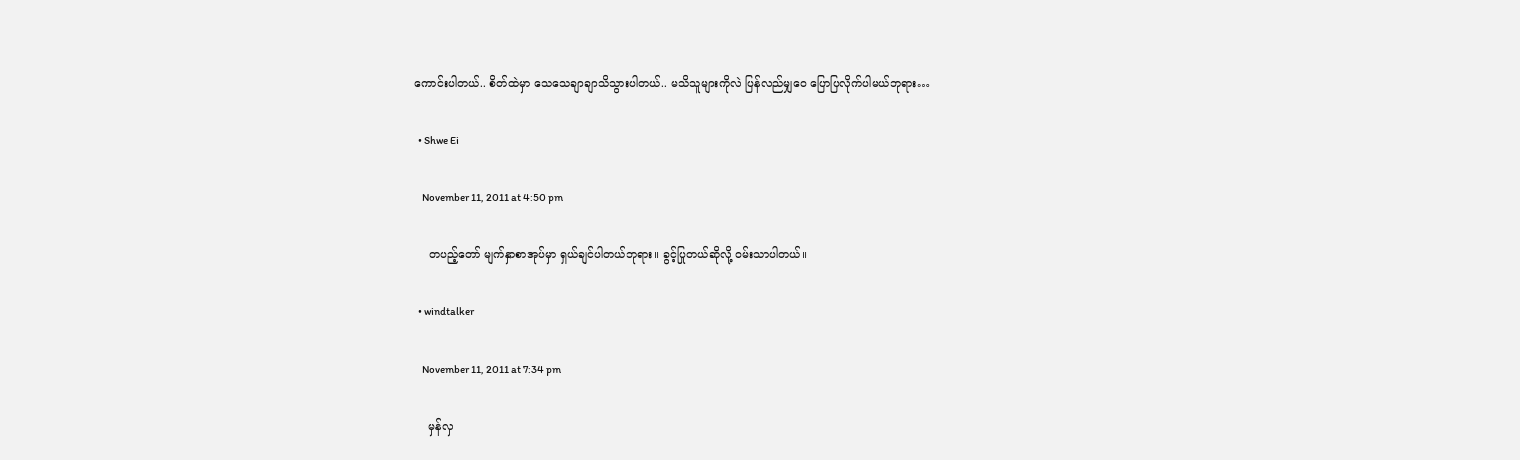ကောင်းပါတယ်.. စိတ်ထဲမှာ သေသေချာချာသိသွားပါတယ်.. မသိသူများကိုလဲ ပြန်လည်မျှဝေ ပြောပြလိုက်ပါမယ်ဘုရား…

  • Shwe Ei

    November 11, 2011 at 4:50 pm

    တပည့်တော် မျက်နှာစာအုပ်မှာ ရှယ်ချင်ပါတယ်ဘုရား။ ခွင့်ပြုတယ်ဆိုလို့ ဝမ်းသာပါတယ်။

  • windtalker

    November 11, 2011 at 7:34 pm

    မှန်လှ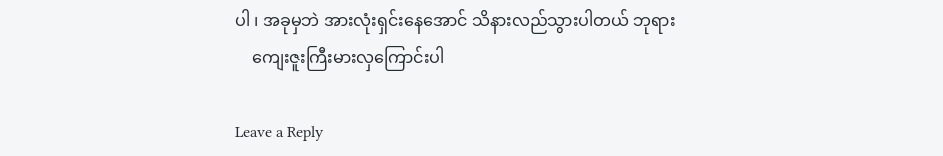ပါ ၊ အခုမှဘဲ အားလုံးရှင်းနေအောင် သိနားလည်သွားပါတယ် ဘုရား
    ကျေးဇူးကြီးမားလှကြောင်းပါ

Leave a Reply